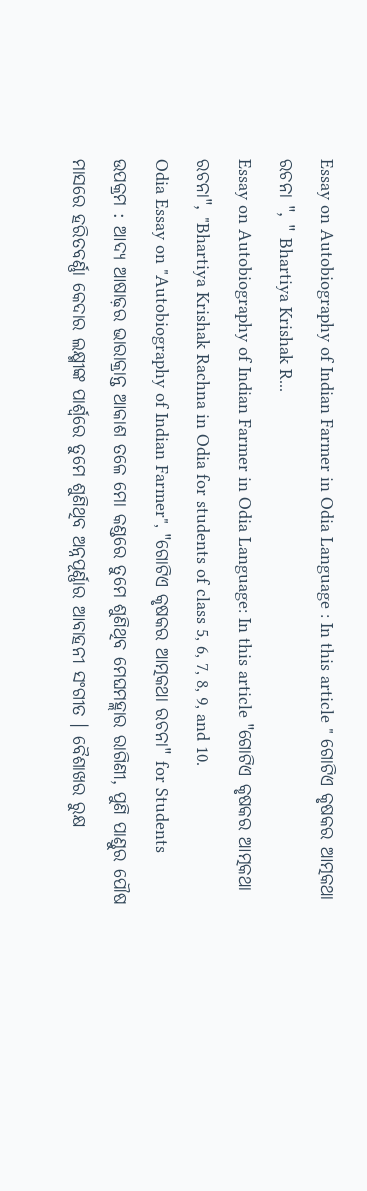Essay on Autobiography of Indian Farmer in Odia Language : In this article " ଗୋଟିଏ କୃଷକର ଆତ୍ମକଥା ରଚନା ", " Bhartiya Krishak R...
Essay on Autobiography of Indian Farmer in Odia Language: In this article "ଗୋଟିଏ କୃଷକର ଆତ୍ମକଥା ରଚନା", "Bhartiya Krishak Rachna in Odia for students of class 5, 6, 7, 8, 9, and 10.
Odia Essay on "Autobiography of Indian Farmer", "ଗୋଟିଏ କୃଷକର ଆତ୍ମକଥା ରଚନା" for Students
ଉପକ୍ରମ : ଆଦ୍ୟ ଆଷାଢ଼ର ଭାରାକ୍ରାନ୍ତ ଆକାଶ ତଳେ ମୋ କଣ୍ଡରେ ତୁମେ ଶୁଣିଥିବ ମେଘମହ୍ଲାର ରାଗିଣୀ, ପୁଣି ପାଣ୍ଡୁର ପୌଷ ମାସରେ ହରିତବର୍ଣ୍ଣା କେଦାର ଲକ୍ଷ୍ମୀଙ୍କ ପାର୍ଶ୍ଵରେ ତୁମେ ଶୁଣିଥିବ ଅନ୍ନପୂର୍ଣ୍ଣାର ଆବାହନୀ ସଂଗୀତ । ବୈଶାଖର ରୁକ୍ଷ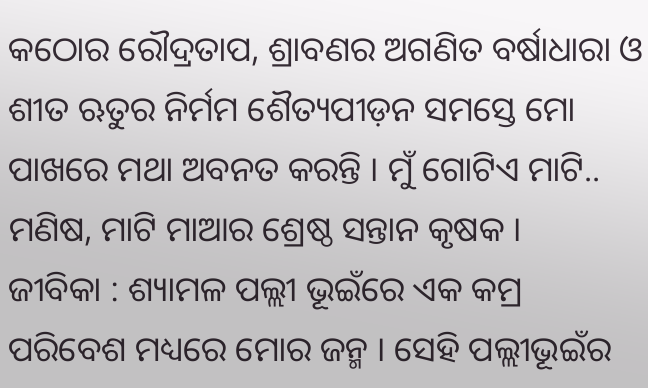କଠୋର ରୌଦ୍ରତାପ, ଶ୍ରାବଣର ଅଗଣିତ ବର୍ଷାଧାରା ଓ ଶୀତ ଋତୁର ନିର୍ମମ ଶୈତ୍ୟପୀଡ଼ନ ସମସ୍ତେ ମୋ ପାଖରେ ମଥା ଅବନତ କରନ୍ତି । ମୁଁ ଗୋଟିଏ ମାଟି.. ମଣିଷ, ମାଟି ମାଆର ଶ୍ରେଷ୍ଠ ସନ୍ତାନ କୃଷକ ।
ଜୀବିକା : ଶ୍ୟାମଳ ପଲ୍ଲୀ ଭୂଇଁରେ ଏକ କମ୍ର ପରିବେଶ ମଧ୍ୟରେ ମୋର ଜନ୍ମ । ସେହି ପଲ୍ଲୀଭୂଇଁର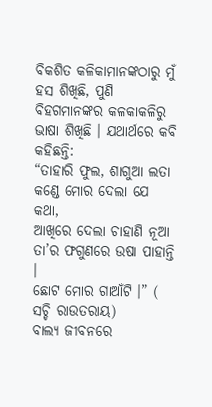ବିକଶିତ କଳିକାମାନଙ୍କଠାରୁ ମୁଁ ହସ ଶିଖିଛି, ପୁଣି ବିହଗମାନଙ୍କର କଳକାକଳିରୁ ଭାଷା ଶିଖିଛି । ଯଥାର୍ଥରେ କବି କହିଛନ୍ତି:
“ତାହାରି ଫୁଲ, ଶାଗୁଆ ଲତା
କଣ୍ଡେ ମୋର ଦେଲା ଯେ କଥା,
ଆଖିରେ ଦେଲା ଚାହାଣି ନୂଆ
ତା’ର ଫଗୁଣରେ ଉଷା ପାହାନ୍ତି ।
ଛୋଟ ମୋର ଗାଆଁଟି ।” ( ସଚ୍ଚି ରାଉତରାୟ)
ବାଲ୍ୟ ଜୀବନରେ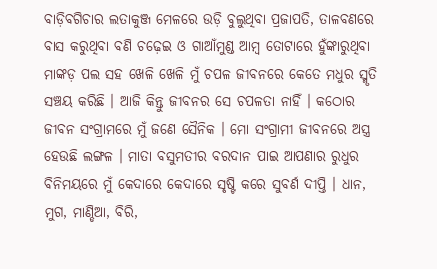ବାଡ଼ିବଗିଚାର ଲତାକୁଞ୍ଜ ମେଳରେ ଉଡ଼ି ବୁଲୁଥିବା ପ୍ରଜାପତି, ତାଳବଣରେ ବାସ କରୁଥିବା ବଣି ଚଢ଼େଇ ଓ ଗାଆଁମୁଣ୍ଡ ଆମ୍ବ ତୋଟାରେ ହୁଁଙ୍କାରୁଥିବା ମାଙ୍କଡ଼ ପଲ ସହ ଖେଳି ଖେଳି ମୁଁ ଚପଳ ଜୀବନରେ କେତେ ମଧୁର ସ୍ମୃତି ସଞ୍ଚୟ କରିଛି । ଆଜି କିନ୍ତୁ ଜୀବନର ସେ ଚପଳତା ନାହିଁ । କଠୋର ଜୀବନ ସଂଗ୍ରାମରେ ମୁଁ ଜଣେ ସୈନିକ । ମୋ ସଂଗ୍ରାମୀ ଜୀବନରେ ଅସ୍ତ୍ର ହେଉଛି ଲଙ୍ଗଳ । ମାତା ବସୁମତୀର ବରଦାନ ପାଇ ଆପଣାର ରୁଧୁର ବିନିମୟରେ ମୁଁ କେଦାରେ କେଦାରେ ସୃଷ୍ଟି କରେ ସୁବର୍ଣ ଦୀପ୍ତି । ଧାନ, ମୁଗ, ମାଣ୍ଡିଆ, ବିରି,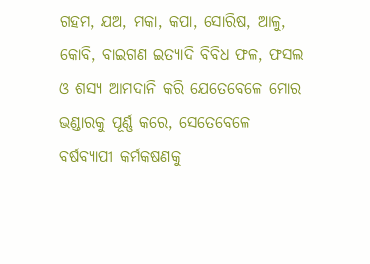ଗହମ, ଯଅ, ମକା, କପା, ସୋରିଷ, ଆଳୁ, କୋବି, ବାଇଗଣ ଇତ୍ୟାଦି ବିବିଧ ଫଳ, ଫସଲ ଓ ଶସ୍ୟ ଆମଦାନି କରି ଯେତେବେଳେ ମୋର ଭଣ୍ଡାରକୁ ପୂର୍ଣ୍ଣ କରେ, ସେତେବେଳେ ବର୍ଷବ୍ୟାପୀ କର୍ମକଷଣକୁ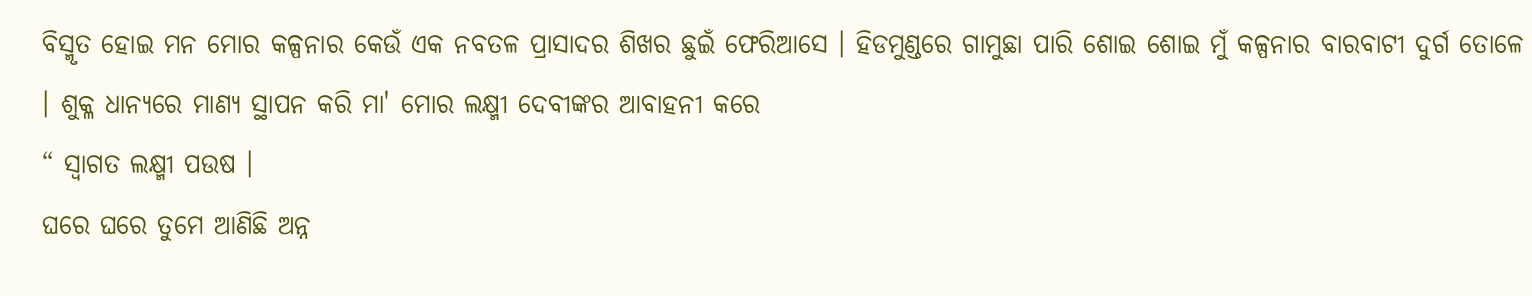ବିସ୍ମୃତ ହୋଇ ମନ ମୋର କଳ୍ପନାର କେଉଁ ଏକ ନବତଳ ପ୍ରାସାଦର ଶିଖର ଛୁଇଁ ଫେରିଆସେ । ହିଡମୁଣ୍ଡରେ ଗାମୁଛା ପାରି ଶୋଇ ଶୋଇ ମୁଁ କଳ୍ପନାର ବାରବାଟୀ ଦୁର୍ଗ ତୋଳେ । ଶୁକ୍ଳ ଧାନ୍ୟରେ ମାଣ୍ୟ ସ୍ଥାପନ କରି ମା' ମୋର ଲକ୍ଷ୍ମୀ ଦେବୀଙ୍କର ଆବାହନୀ କରେ
“ ସ୍ଵାଗତ ଲକ୍ଷ୍ମୀ ପଉଷ ।
ଘରେ ଘରେ ତୁମେ ଆଣିଛି ଅନ୍ନ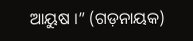ଆୟୁଷ ।” (ଗଡ଼ନାୟକ)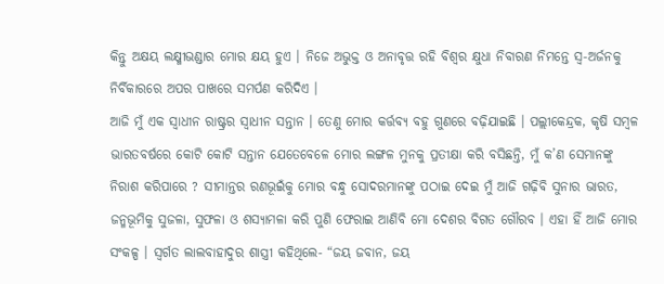କିନ୍ତୁ ଅକ୍ଷୟ ଲକ୍ଷ୍ମୀଭଣ୍ଡାର ମୋର କ୍ଷୟ ହୁଏ । ନିଜେ ଅଭୁକ୍ତ ଓ ଅନାବୃତ୍ତ ରହି ବିଶ୍ୱର କ୍ଷୁଧା ନିବାରଣ ନିମନ୍ତେ ସ୍ୱ-ଅର୍ଜନକୁ ନିର୍ବିକାରରେ ଅପର ପାଖରେ ସମର୍ପଣ କରିଦିଏ ।
ଆଜି ମୁଁ ଏକ ସ୍ୱାଧୀନ ରାଷ୍ଟ୍ରର ସ୍ଵାଧୀନ ସନ୍ତାନ । ତେଣୁ ମୋର କର୍ତ୍ତବ୍ୟ ବହୁ ଗୁଣରେ ବଢ଼ିଯାଇଛି । ପଲ୍ଲୀକେନ୍ଦ୍ରକ, କୃଷି ସମ୍ବଳ ଭାରତବର୍ଷରେ କୋଟି କୋଟି ସନ୍ତାନ ଯେତେବେଳେ ମୋର ଲଙ୍ଗଳ ମୁନକୁ ପ୍ରତୀକ୍ଷା କରି ବସିଛନ୍ତି, ମୁଁ କ’ଣ ସେମାନଙ୍କୁ ନିରାଶ କରିପାରେ ? ସୀମାନ୍ତର ରଣଭୂଇଁକୁ ମୋର ବନ୍ଧୁ ସୋଦରମାନଙ୍କୁ ପଠାଇ ଦେଇ ମୁଁ ଆଜି ଗଢ଼ିବି ସୁନାର ଭାରତ, ଜନ୍ମଭୂମିକୁ ସୁଜଳା, ସୁଫଳା ଓ ଶସ୍ୟାମଳା କରି ପୁଣି ଫେରାଇ ଆଣିବି ମୋ ଦେଶର ବିଗତ ଗୌରବ । ଏହା ହିଁ ଆଜି ମୋର ସଂକଳ୍ପ । ସ୍ୱର୍ଗତ ଲାଲବାହାଦୁର ଶାସ୍ତ୍ରୀ କହିଥିଲେ- “ଜୟ ଜବାନ, ଜୟ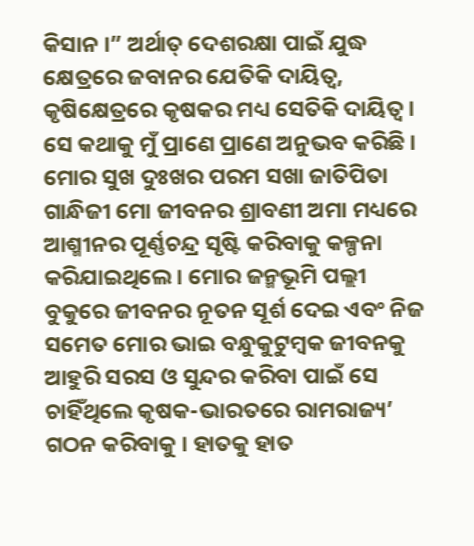କିସାନ ।” ଅର୍ଥାତ୍ ଦେଶରକ୍ଷା ପାଇଁ ଯୁଦ୍ଧ କ୍ଷେତ୍ରରେ ଜବାନର ଯେତିକି ଦାୟିତ୍ବ, କୃଷିକ୍ଷେତ୍ରରେ କୃଷକର ମଧ୍ୟ ସେତିକି ଦାୟିତ୍ୱ । ସେ କଥାକୁ ମୁଁ ପ୍ରାଣେ ପ୍ରାଣେ ଅନୁଭବ କରିଛି ।
ମୋର ସୁଖ ଦୁଃଖର ପରମ ସଖା ଜାତିପିତା ଗାନ୍ଧିଜୀ ମୋ ଜୀବନର ଶ୍ରାବଣୀ ଅମା ମଧ୍ୟରେ ଆଶ୍ମୀନର ପୂର୍ଣ୍ଣଚନ୍ଦ୍ର ସୃଷ୍ଟି କରିବାକୁ କଳ୍ପନା କରିଯାଇଥିଲେ । ମୋର ଜନ୍ମଭୂମି ପଲ୍ଲୀ ବୁକୁରେ ଜୀବନର ନୂତନ ସୂର୍ଶ ଦେଇ ଏବଂ ନିଜ ସମେତ ମୋର ଭାଇ ବନ୍ଧୁକୁଟୁମ୍ବକ ଜୀବନକୁ ଆହୁରି ସରସ ଓ ସୁନ୍ଦର କରିବା ପାଇଁ ସେ ଚାହିଁଥିଲେ କୃଷକ-ଭାରତରେ ରାମରାଜ୍ୟ’ ଗଠନ କରିବାକୁ । ହାତକୁ ହାତ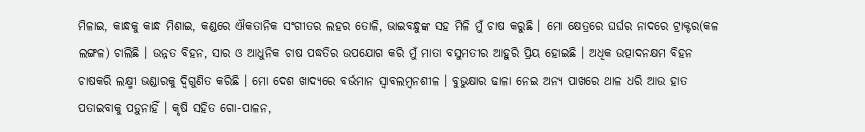ମିଳାଇ, କାନ୍ଧକୁ କାନ୍ଧ ମିଶାଇ, କଣ୍ଡରେ ଐକତାନିକ ସଂଗୀତର ଲହର ତୋଳି, ଭାଇବନ୍ଧୁଙ୍କ ସହ ମିଳି ମୁଁ ଚାଷ କରୁଛି । ମୋ କ୍ଷେତ୍ରରେ ଘର୍ଘର ନାଦରେ ଟ୍ରାକ୍ଟର(କଳ ଲଙ୍ଗଳ) ଚାଲିଛି । ଉନ୍ନତ ବିହନ, ସାର ଓ ଆଧୁନିକ ଚାଷ ପଦ୍ଧତିର ଉପଯୋଗ କରି ମୁଁ ମାତା ବସୁମତୀର ଆହୁରି ପ୍ରିୟ ହୋଇଛି । ଅଧିକ ଉତ୍ପାଦନକ୍ଷମ ବିହନ ଚାଷକରି ଲକ୍ଷ୍ମୀ ଭଣ୍ଡାରକୁ ଦ୍ବିଗୁଣିତ କରିଛି । ମୋ ଦେଶ ଖାଦ୍ୟରେ ବର୍ଭମାନ ସ୍ଵାବଲମ୍ବନଶୀଳ । ବୁଭୁକ୍ଷାର ଢାଳା ନେଇ ଅନ୍ୟ ପାଖରେ ଥାଳ ଧରି ଆଉ ହାତ ପତାଇବାକୁ ପଡ଼ୁନାହିଁ । କୃଷି ସହିତ ଗୋ-ପାଳନ,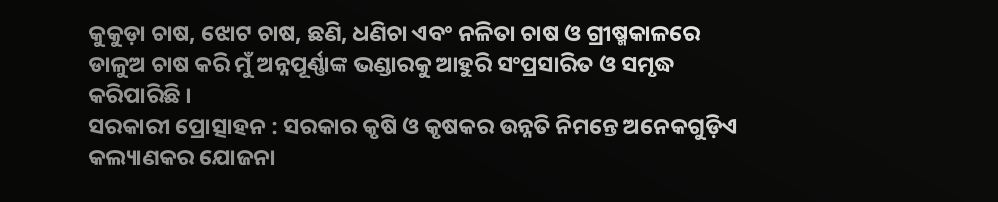କୁକୁଡ଼ା ଚାଷ, ଝୋଟ ଚାଷ, ଛଣି, ଧଣିଚା ଏବଂ ନଳିତା ଚାଷ ଓ ଗ୍ରୀଷ୍ମକାଳରେ ଡାଳୁଅ ଚାଷ କରି ମୁଁ ଅନ୍ନପୂର୍ଣ୍ଣାଙ୍କ ଭଣ୍ଡାରକୁ ଆହୁରି ସଂପ୍ରସାରିତ ଓ ସମୃଦ୍ଧ କରିପାରିଛି ।
ସରକାରୀ ପ୍ରୋତ୍ସାହନ : ସରକାର କୃଷି ଓ କୃଷକର ଉନ୍ନତି ନିମନ୍ତେ ଅନେକଗୁଡ଼ିଏ କଲ୍ୟାଣକର ଯୋଜନା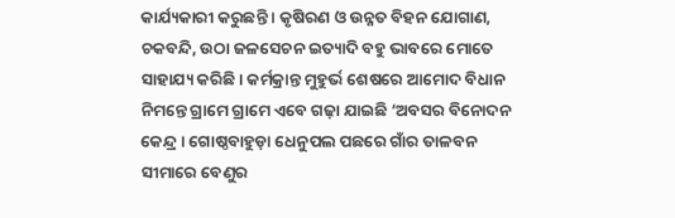କାର୍ଯ୍ୟକାରୀ କରୁଛନ୍ତି । କୃଷିରଣ ଓ ଉନ୍ନତ ବିହନ ଯୋଗାଣ, ଚକବନ୍ଦି, ଉଠା ଜଳସେଚନ ଇତ୍ୟାଦି ବହୁ ଭାବରେ ମୋତେ ସାହାଯ୍ୟ କରିଛି । କର୍ମକ୍ରାନ୍ତ ମୁହୁର୍ଭ ଶେଷରେ ଆମୋଦ ବିଧାନ ନିମନ୍ତେ ଗ୍ରାମେ ଗ୍ରାମେ ଏବେ ଗଢ଼ା ଯାଇଛି ‘ଅବସର ବିନୋଦନ କେନ୍ଦ୍ର । ଗୋଷ୍ଠବାହୁଡ଼ା ଧେନୁପଲ ପଛରେ ଗାଁର ତାଳବନ ସୀମାରେ ବେଣୁର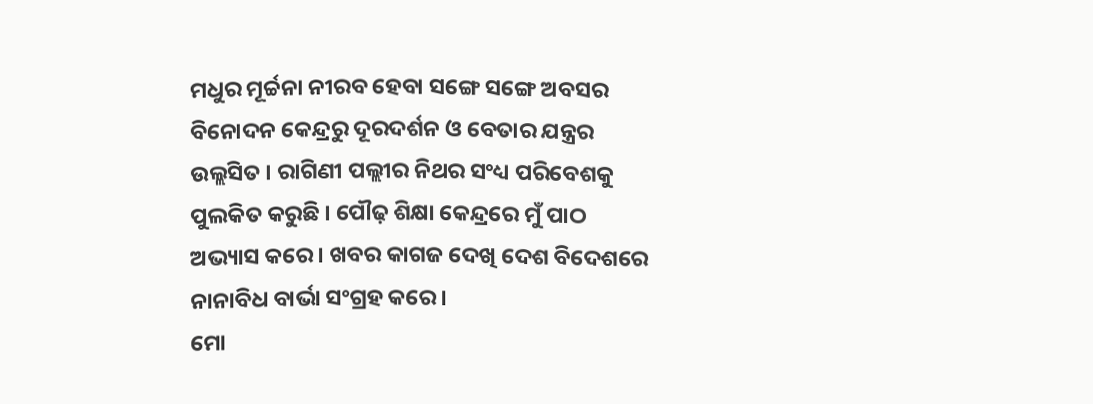ମଧୁର ମୂର୍ଚ୍ଚନା ନୀରବ ହେବା ସଙ୍ଗେ ସଙ୍ଗେ ଅବସର ବିନୋଦନ କେନ୍ଦ୍ରରୁ ଦୂରଦର୍ଶନ ଓ ବେତାର ଯନ୍ତ୍ରର ଉଲ୍ଲସିତ । ରାଗିଣୀ ପଲ୍ଲୀର ନିଥର ସଂଧ୍ୟ ପରିବେଶକୁ ପୁଲକିତ କରୁଛି । ପୌଢ଼ ଶିକ୍ଷା କେନ୍ଦ୍ରରେ ମୁଁ ପାଠ ଅଭ୍ୟାସ କରେ । ଖବର କାଗଜ ଦେଖି ଦେଶ ବିଦେଶରେ ନାନାବିଧ ବାର୍ଭା ସଂଗ୍ରହ କରେ ।
ମୋ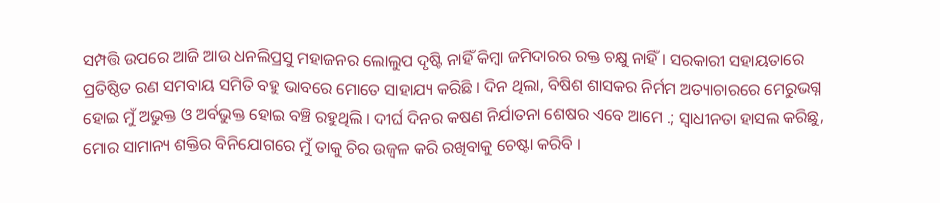ସମ୍ପତ୍ତି ଉପରେ ଆଜି ଆଉ ଧନଲିପ୍ରସୁ ମହାଜନର ଲୋଲୁପ ଦୃଷ୍ଟି ନାହିଁ କିମ୍ବା ଜମିଦାରର ରକ୍ତ ଚକ୍ଷୁ ନାହିଁ । ସରକାରୀ ସହାୟତାରେ ପ୍ରତିଷ୍ଠିତ ରଣ ସମବାୟ ସମିତି ବହୁ ଭାବରେ ମୋତେ ସାହାଯ୍ୟ କରିଛି । ଦିନ ଥିଲା, ବିଷିଶ ଶାସକର ନିର୍ମମ ଅତ୍ୟାଚାରରେ ମେରୁଭଗ୍ନ ହୋଇ ମୁଁ ଅଭୁକ୍ତ ଓ ଅର୍ବଭୁକ୍ତ ହୋଇ ବଞ୍ଚି ରହୁଥିଲି । ଦୀର୍ଘ ଦିନର କଷଣ ନିର୍ଯାତନା ଶେଷର ଏବେ ଆମେ .; ସ୍ଵାଧୀନତା ହାସଲ କରିଛୁ, ମୋର ସାମାନ୍ୟ ଶକ୍ତିର ବିନିଯୋଗରେ ମୁଁ ତାକୁ ଚିର ଉଜ୍ବଳ କରି ରଖିବାକୁ ଚେଷ୍ଟା କରିବି ।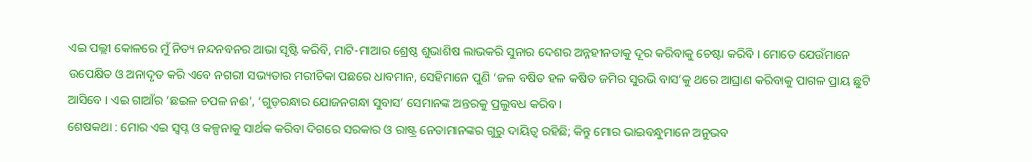ଏଇ ପଲ୍ଲୀ କୋଳରେ ମୁଁ ନିତ୍ୟ ନନ୍ଦନବନର ଆଭା ସୃଷ୍ଟି କରିବି, ମାଟି-ମାଆର ଶ୍ରେଷ୍ଠ ଶୁଭାଶିଷ ଲାଭକରି ସୁନାର ଦେଶର ଅନ୍ନହୀନତାକୁ ଦୂର କରିବାକୁ ଚେଷ୍ଟା କରିବି । ମୋତେ ଯେଉଁମାନେ ଉପେକ୍ଷିତ ଓ ଅନାଦୃତ କରି ଏବେ ନଗରୀ ସଭ୍ୟତାର ମରୀଚିକା ପଛରେ ଧାବମାନ, ସେହିମାନେ ପୁଣି ‘ଜଳ ବଷିତ ହଳ କଷିତ ଜମିର ସୁରଭି ବାସ’କୁ ଥରେ ଆଘ୍ରାଣ କରିବାକୁ ପାଗଳ ପ୍ରାୟ ଛୁଟି ଆସିବେ । ଏଇ ଗାଆଁର ‘ଛଇଳ ଚପଳ ନଈ', ‘ଗୁଡ଼ରନ୍ଧାର ଯୋଜନଗନ୍ଧା ସୁବାସ’ ସେମାନଙ୍କ ଅନ୍ତରକୁ ପ୍ରଲୁବଧ କରିବ ।
ଶେଷକଥା : ମୋର ଏଇ ସ୍ଵପ୍ନ ଓ କଳ୍ପନାକୁ ସାର୍ଥକ କରିବା ଦିଗରେ ସରକାର ଓ ରାଷ୍ଟ୍ର ନେତାମାନଙ୍କର ଗୁରୁ ଦାୟିତ୍ବ ରହିଛି; କିନ୍ତୁ ମୋର ଭାଇବନ୍ଧୁମାନେ ଅନୁଭବ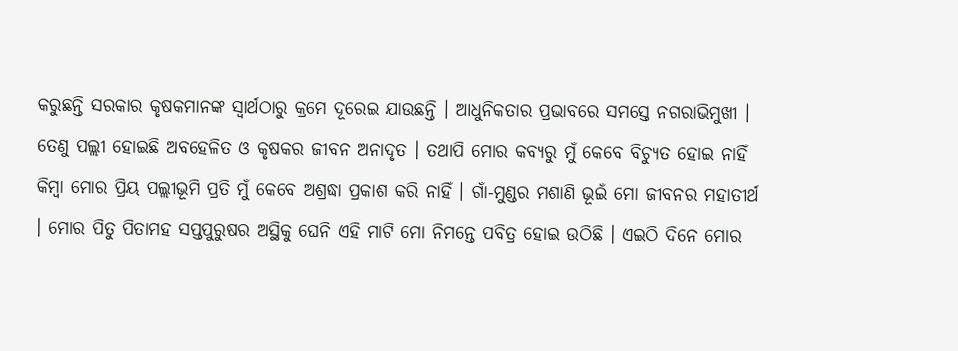କରୁଛନ୍ତି ସରକାର କୃଷକମାନଙ୍କ ସ୍ଵାର୍ଥଠାରୁ କ୍ରମେ ଦୂରେଇ ଯାଉଛନ୍ତି । ଆଧୁନିକତାର ପ୍ରଭାବରେ ସମସ୍ତେ ନଗରାଭିମୁଖୀ । ତେଣୁ ପଲ୍ଲୀ ହୋଇଛି ଅବହେଳିତ ଓ କୃଷକର ଜୀବନ ଅନାଦୃତ । ତଥାପି ମୋର କବ୍ୟରୁ ମୁଁ କେବେ ବିଚ୍ୟୁତ ହୋଇ ନାହିଁ କିମ୍ବା ମୋର ପ୍ରିୟ ପଲ୍ଲୀଭୂମି ପ୍ରତି ମୁଁ କେବେ ଅଶ୍ରଦ୍ଧା ପ୍ରକାଶ କରି ନାହିଁ । ଗାଁ-ମୁଣ୍ଡର ମଶାଣି ଭୂଇଁ ମୋ ଜୀବନର ମହାତୀର୍ଥ । ମୋର ପିତୁ ପିତାମହ ସପ୍ତପୁରୁଷର ଅସ୍ଥିକୁ ଘେନି ଏହି ମାଟି ମୋ ନିମନ୍ତେ ପବିତ୍ର ହୋଇ ଉଠିଛି । ଏଇଠି ଦିନେ ମୋର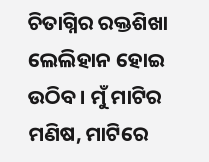ଚିତାଗ୍ନିର ରକ୍ତଶିଖା ଲେଲିହାନ ହୋଇ ଉଠିବ । ମୁଁ ମାଟିର ମଣିଷ, ମାଟିରେ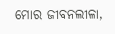ମୋର ଜୀବନଲୀଳା,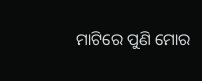ମାଟିରେ ପୁଣି ମୋର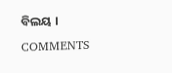ବିଲୟ ।
COMMENTS